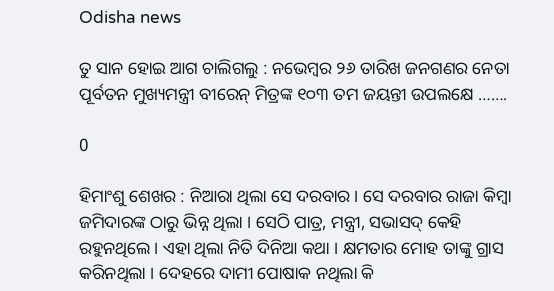Odisha news

ତୁ ସାନ ହୋଇ ଆଗ ଚାଲିଗଲୁ : ନଭେମ୍ବର ୨୬ ତାରିଖ ଜନଗଣର ନେତା ପୂର୍ବତନ ମୁଖ୍ୟମନ୍ତ୍ରୀ ବୀରେନ୍ ମିତ୍ରଙ୍କ ୧୦୩ ତମ ଜୟନ୍ତୀ ଉପଲକ୍ଷେ …….

0

ହିମାଂଶୁ ଶେଖର : ନିଆରା ଥିଲା ସେ ଦରବାର । ସେ ଦରବାର ରାଜା କିମ୍ବା ଜମିଦାରଙ୍କ ଠାରୁ ଭିନ୍ନ ଥିଲା । ସେଠି ପାତ୍ର, ମନ୍ତ୍ରୀ, ସଭାସଦ୍ କେହି ରହୁନଥିଲେ । ଏହା ଥିଲା ନିତି ଦିନିଆ କଥା । କ୍ଷମତାର ମୋହ ତାଙ୍କୁ ଗ୍ରାସ କରିନଥିଲା । ଦେହରେ ଦାମୀ ପୋଷାକ ନଥିଲା କି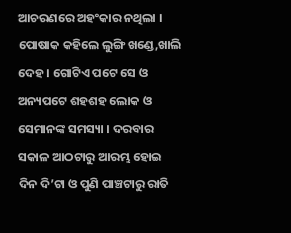ଆଚରଣରେ ଅହଂକାର ନଥିଲା । ପୋଷାକ କହିଲେ ଲୁଙ୍ଗି ଖଣ୍ଡେ,ଖାଲି ଦେହ । ଗୋଟିଏ ପଟେ ସେ ଓ ଅନ୍ୟପଟେ ଶହଶହ ଲୋକ ଓ ସେମାନଙ୍କ ସମସ୍ୟା । ଦରବାର ସକାଳ ଆଠଟାରୁ ଆରମ୍ଭ ହୋଇ ଦିନ ଦି’ଟା ଓ ପୁଣି ପାଞ୍ଚଟାରୁ ରାତି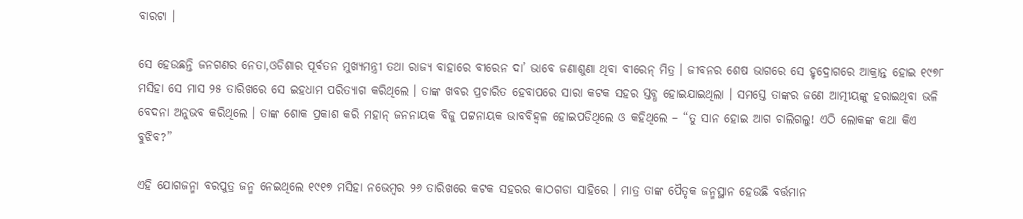ବାରଟା ।

ସେ ହେଉଛନ୍ତି ଜନଗଣର ନେତା,ଓଡିଶାର ପୂର୍ବତନ ମୁଖ୍ୟମନ୍ତ୍ରୀ ତଥା ରାଜ୍ୟ ବାହାରେ ବୀରେନ ଦା’ ଭାବେ ଜଣାଶୁଣା ଥିବା ବୀରେନ୍ ମିତ୍ର । ଜୀବନର ଶେଷ ଭାଗରେ ସେ ହୃଦ୍ରୋଗରେ ଆକ୍ରାନ୍ତ ହୋଇ ୧୯୭୮ ମସିହା ସେ ମାସ ୨୫ ତାରିଖରେ ସେ ଇହଧାମ ପରିତ୍ୟାଗ କରିଥିଲେ । ତାଙ୍କ ଖବର ପ୍ରଚାରିତ ହେବାପରେ ସାରା କଟକ ସହର ସ୍ତବ୍ଧ ହୋଇଯାଇଥିଲା । ସମସ୍ତେ ତାଙ୍କର ଜଣେ ଆତ୍ମୀୟଙ୍କୁ ହରାଇଥିବା ଭଳି ବେଦନା ଅନୁଭବ କରିଥିଲେ । ତାଙ୍କ ଶୋକ ପ୍ରକାଶ କରି ମହାନ୍ ଜନନାୟକ ବିଜୁ ପଟ୍ଟନାୟକ ଭାବବିହ୍ୱଳ ହୋଇପଡିଥିଲେ ଓ କହିଥିଲେ – “ତୁ ସାନ ହୋଇ ଆଗ ଚାଲିଗଲୁ! ଏଠି ଲୋକଙ୍କ କଥା କିଏ ବୁଝିବ?”

ଏହି ଯୋଗଜନ୍ମା ବରପୁତ୍ର ଜନ୍ମ ନେଇଥିଲେ ୧୯୧୭ ମସିହା ନଭେମ୍ବର ୨୬ ତାରିଖରେ କଟକ ସହରର କାଠଗଡା ସାହିରେ । ମାତ୍ର ତାଙ୍କ ପୈତୃକ ଜନ୍ମସ୍ଥାନ ହେଉଛି ବର୍ତ୍ତମାନ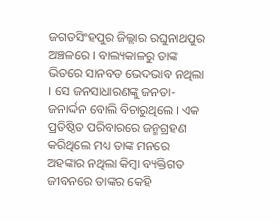ଜଗତସିଂହପୁର ଜିଲ୍ଲାର ରଘୁନାଥପୁର ଅଞ୍ଚଳରେ । ବାଲ୍ୟକାଳରୁ ତାଙ୍କ ଭିତରେ ସାନବଡ ଭେଦଭାବ ନଥିଲା । ସେ ଜନସାଧାରଣଙ୍କୁ ଜନତା-ଜନାର୍ଦ୍ଦନ ବୋଲି ବିଚାରୁଥିଲେ । ଏକ ପ୍ରତିଷ୍ଠିତ ପରିବାରରେ ଜନ୍ମଗ୍ରହଣ କରିଥିଲେ ମଧ୍ୟ ତାଙ୍କ ମନରେ ଅହଙ୍କାର ନଥିଲା କିମ୍ବା ବ୍ୟକ୍ତିଗତ ଜୀବନରେ ତାଙ୍କର କେହି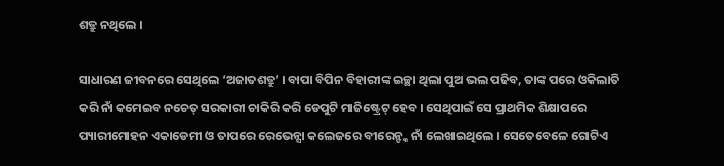ଶତ୍ରୁ ନଥିଲେ ।

ସାଧାରଣ ଜୀବନରେ ସେଥିଲେ ‘ଅଜାତଶତ୍ରୁ’ । ବାପା ବିପିନ ବିହାରୀଙ୍କ ଇଚ୍ଛା ଥିଲା ପୁଅ ଭଲ ପଢିବ, ତାଙ୍କ ପରେ ଓକିଲାତି କରି ନାଁ କମେଇବ ନଚେତ୍ ସରକାରୀ ଚାକିରି କରି ଡେପୁଟି ମାଜିଷ୍ଟ୍ରେଟ୍ ହେବ । ସେଥିପାଇଁ ସେ ପ୍ରାଥମିକ ଶିକ୍ଷାପରେ ପ୍ୟାରୀମୋହନ ଏକାଡେମୀ ଓ ତାପରେ ରେଭେନ୍ସା କଲେଜରେ ବୀରେନ୍ଙ୍କ ନାଁ ଲେଖାଇଥିଲେ । ସେତେବେଳେ ଗୋଟିଏ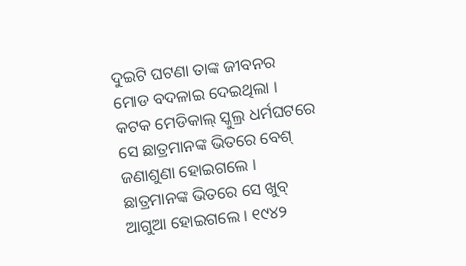ଦୁଇଟି ଘଟଣା ତାଙ୍କ ଜୀବନର ମୋଡ ବଦଳାଇ ଦେଇଥିଲା । କଟକ ମେଡିକାଲ୍ ସ୍କୁଲ୍ର ଧର୍ମଘଟରେ ସେ ଛାତ୍ରମାନଙ୍କ ଭିତରେ ବେଶ୍ ଜଣାଶୁଣା ହୋଇଗଲେ । ଛାତ୍ରମାନଙ୍କ ଭିତରେ ସେ ଖୁବ୍ ଆଗୁଆ ହୋଇଗଲେ । ୧୯୪୨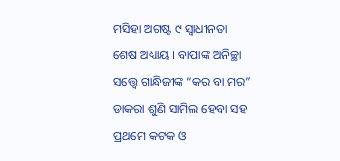ମସିହା ଅଗଷ୍ଟ ୯ ସ୍ୱାଧୀନତା ଶେଷ ଅଧ୍ୟାୟ । ବାପାଙ୍କ ଅନିଚ୍ଛା ସତ୍ତ୍ୱେ ଗାନ୍ଧିଜୀଙ୍କ “କର ବା ମର” ଡାକରା ଶୁଣି ସାମିଲ ହେବା ସହ ପ୍ରଥମେ କଟକ ଓ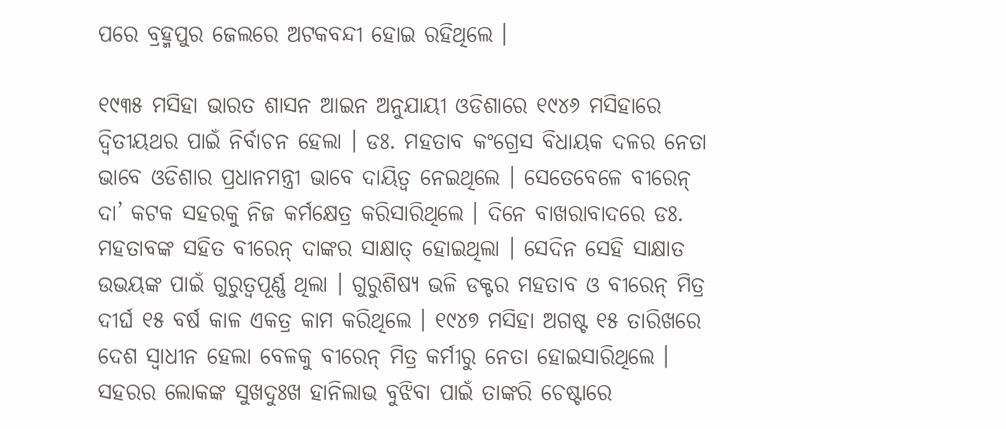ପରେ ବ୍ରହ୍ମପୁର ଜେଲରେ ଅଟକବନ୍ଦୀ ହୋଇ ରହିଥିଲେ ।

୧୯୩୫ ମସିହା ଭାରତ ଶାସନ ଆଇନ ଅନୁଯାୟୀ ଓଡିଶାରେ ୧୯୪୬ ମସିହାରେ ଦ୍ୱିତୀୟଥର ପାଇଁ ନିର୍ବାଚନ ହେଲା । ଡଃ. ମହତାବ କଂଗ୍ରେସ ବିଧାୟକ ଦଳର ନେତା ଭାବେ ଓଡିଶାର ପ୍ରଧାନମନ୍ତ୍ରୀ ଭାବେ ଦାୟିତ୍ୱ ନେଇଥିଲେ । ସେତେବେଳେ ବୀରେନ୍ ଦା’ କଟକ ସହରକୁ ନିଜ କର୍ମକ୍ଷେତ୍ର କରିସାରିଥିଲେ । ଦିନେ ବାଖରାବାଦରେ ଡଃ. ମହତାବଙ୍କ ସହିତ ବୀରେନ୍ ଦାଙ୍କର ସାକ୍ଷାତ୍ ହୋଇଥିଲା । ସେଦିନ ସେହି ସାକ୍ଷାତ ଉଭୟଙ୍କ ପାଇଁ ଗୁରୁତ୍ୱପୂର୍ଣ୍ଣ ଥିଲା । ଗୁରୁଶିଷ୍ୟ ଭଳି ଡକ୍ଟର ମହତାବ ଓ ବୀରେନ୍ ମିତ୍ର ଦୀର୍ଘ ୧୫ ବର୍ଷ କାଳ ଏକତ୍ର କାମ କରିଥିଲେ । ୧୯୪୭ ମସିହା ଅଗଷ୍ଟ ୧୫ ତାରିଖରେ ଦେଶ ସ୍ୱାଧୀନ ହେଲା ବେଳକୁ ବୀରେନ୍ ମିତ୍ର କର୍ମୀରୁ ନେତା ହୋଇସାରିଥିଲେ । ସହରର ଲୋକଙ୍କ ସୁଖଦୁଃଖ ହାନିଲାଭ ବୁଝିବା ପାଇଁ ତାଙ୍କରି ଚେଷ୍ଟାରେ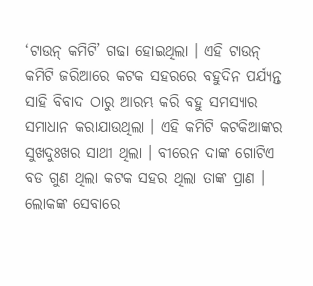‘ଟାଉନ୍ କମିଟି’ ଗଢା ହୋଇଥିଲା । ଏହି ଟାଉନ୍ କମିଟି ଜରିଆରେ କଟକ ସହରରେ ବହୁଦିନ ପର୍ଯ୍ୟନ୍ତ ସାହି ବିବାଦ ଠାରୁ ଆରମ୍ଭ କରି ବହୁ ସମସ୍ୟାର ସମାଧାନ କରାଯାଉଥିଲା । ଏହି କମିଟି କଟକିଆଙ୍କର ସୁଖଦୁଃଖର ସାଥୀ ଥିଲା । ବୀରେନ ଦାଙ୍କ ଗୋଟିଏ ବଡ ଗୁଣ ଥିଲା କଟକ ସହର ଥିଲା ତାଙ୍କ ପ୍ରାଣ । ଲୋକଙ୍କ ସେବାରେ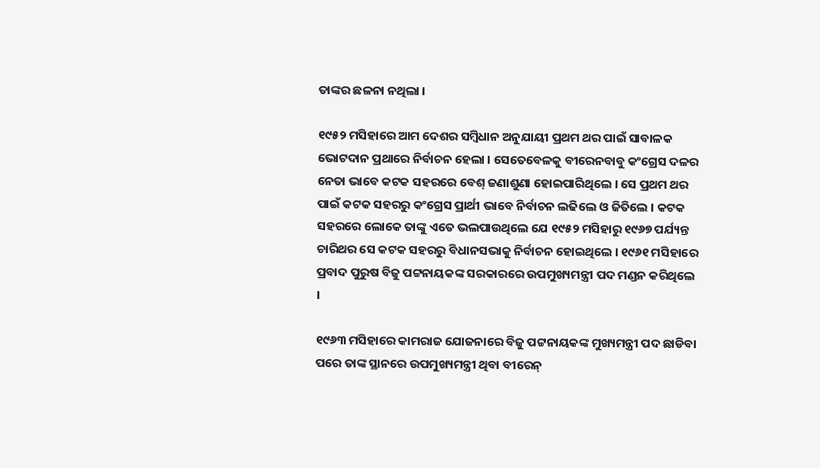ତାଙ୍କର ଛଳନା ନଥିଲା ।

୧୯୫୨ ମସିହାରେ ଆମ ଦେଶର ସମ୍ବିଧାନ ଅନୁଯାୟୀ ପ୍ରଥମ ଥର ପାଇଁ ସାବାଳକ ଭୋଟଦାନ ପ୍ରଥାରେ ନିର୍ବାଚନ ହେଲା । ସେତେବେଳକୁ ବୀରେନବାବୁ କଂଗ୍ରେସ ଦଳର ନେତା ଭାବେ କଟକ ସହରରେ ବେଶ୍ ଜଣାଶୁଣା ହୋଇପାରିଥିଲେ । ସେ ପ୍ରଥମ ଥର ପାଇଁ କଟକ ସହରରୁ କଂଗ୍ରେସ ପ୍ରାର୍ଥୀ ଭାବେ ନିର୍ବାଚନ ଲଢିଲେ ଓ ଜିତିଲେ । କଟକ ସହରରେ ଲୋକେ ତାଙ୍କୁ ଏତେ ଭଲପାଉଥିଲେ ଯେ ୧୯୫୨ ମସିହାରୁ ୧୯୬୭ ପର୍ଯ୍ୟନ୍ତ ଚାରିଥର ସେ କଟକ ସହରରୁ ବିଧାନସଭାକୁ ନିର୍ବାଚନ ହୋଇଥିଲେ । ୧୯୬୧ ମସିହାରେ ପ୍ରବାଦ ପୁରୁଷ ବିଜୁ ପଟ୍ଟନାୟକଙ୍କ ସରକାରରେ ଉପମୁଖ୍ୟମନ୍ତ୍ରୀ ପଦ ମଣ୍ଡନ କରିଥିଲେ ।

୧୯୬୩ ମସିହାରେ କାମରାଜ ଯୋଜନାରେ ବିଜୁ ପଟ୍ଟନାୟକଙ୍କ ମୁଖ୍ୟମନ୍ତ୍ରୀ ପଦ ଛାଡିବା ପରେ ତାଙ୍କ ସ୍ଥାନରେ ଉପମୁଖ୍ୟମନ୍ତ୍ରୀ ଥିବା ବୀରେନ୍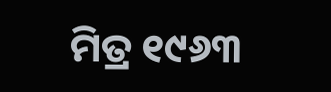ମିତ୍ର ୧୯୬୩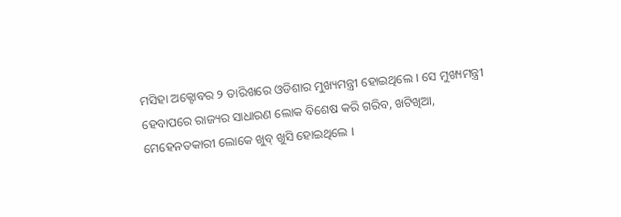ମସିହା ଅକ୍ଟୋବର ୨ ତାରିଖରେ ଓଡିଶାର ମୁଖ୍ୟମନ୍ତ୍ରୀ ହୋଇଥିଲେ । ସେ ମୁଖ୍ୟମନ୍ତ୍ରୀ ହେବାପରେ ରାଜ୍ୟର ସାଧାରଣ ଲୋକ ବିଶେଷ କରି ଗରିବ, ଖଟିଖିଆ, ମେହେନତକାରୀ ଲୋକେ ଖୁବ୍ ଖୁସି ହୋଇଥିଲେ ।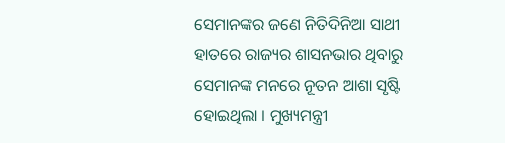ସେମାନଙ୍କର ଜଣେ ନିତିଦିନିଆ ସାଥୀ ହାତରେ ରାଜ୍ୟର ଶାସନଭାର ଥିବାରୁ ସେମାନଙ୍କ ମନରେ ନୂତନ ଆଶା ସୃଷ୍ଟି ହୋଇଥିଲା । ମୁଖ୍ୟମନ୍ତ୍ରୀ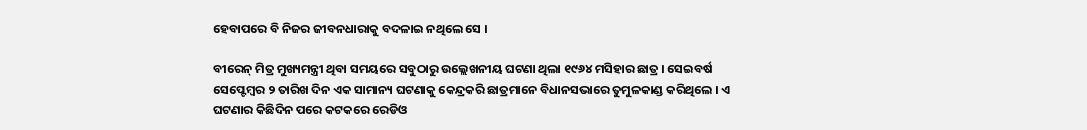ହେବାପରେ ବି ନିଜର ଜୀବନଧାରାକୁ ବଦଳାଇ ନଥିଲେ ସେ ।

ବୀରେନ୍ ମିତ୍ର ମୁଖ୍ୟମନ୍ତ୍ରୀ ଥିବା ସମୟରେ ସବୁଠାରୁ ଉଲ୍ଲେଖନୀୟ ଘଟଣା ଥିଲା ୧୯୬୪ ମସିହାର ଛାତ୍ର । ସେଇବର୍ଷ ସେପ୍ଟେମ୍ବର ୨ ତାରିଖ ଦିନ ଏକ ସାମାନ୍ୟ ଘଟଣାକୁ କେନ୍ଦ୍ରକରି ଛାତ୍ରମାନେ ବିଧାନସଭାରେ ତୁମୁଳକାଣ୍ଡ କରିଥିଲେ । ଏ ଘଟଣାର କିଛିଦିନ ପରେ କଟକରେ ରେଡିଓ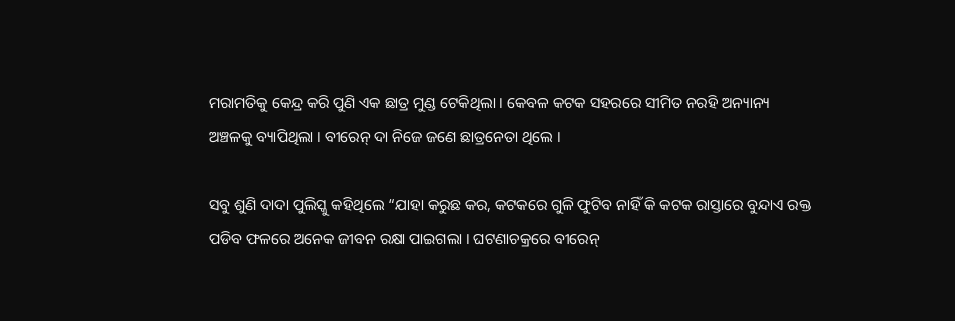ମରାମତିକୁ କେନ୍ଦ୍ର କରି ପୁଣି ଏକ ଛାତ୍ର ମୁଣ୍ଡ ଟେକିଥିଲା । କେବଳ କଟକ ସହରରେ ସୀମିତ ନରହି ଅନ୍ୟାନ୍ୟ ଅଞ୍ଚଳକୁ ବ୍ୟାପିଥିଲା । ବୀରେନ୍ ଦା ନିଜେ ଜଣେ ଛାତ୍ରନେତା ଥିଲେ ।

ସବୁ ଶୁଣି ଦାଦା ପୁଲିସ୍କୁ କହିଥିଲେ “ଯାହା କରୁଛ କର, କଟକରେ ଗୁଳି ଫୁଟିବ ନାହିଁ କି କଟକ ରାସ୍ତାରେ ବୁନ୍ଦାଏ ରକ୍ତ ପଡିବ ଫଳରେ ଅନେକ ଜୀବନ ରକ୍ଷା ପାଇଗଲା । ଘଟଣାଚକ୍ରରେ ବୀରେନ୍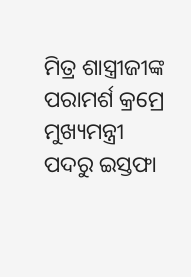ମିତ୍ର ଶାସ୍ତ୍ରୀଜୀଙ୍କ ପରାମର୍ଶ କ୍ରମ୍ରେ ମୁଖ୍ୟମନ୍ତ୍ରୀ ପଦରୁ ଇସ୍ତଫା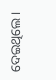ଦେଇଥିଲେ ।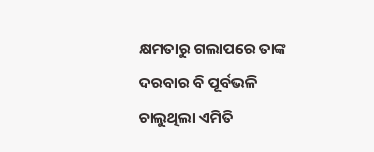କ୍ଷମତାରୁ ଗଲାପରେ ତାଙ୍କ ଦରବାର ବି ପୂର୍ବଭଳି ଚାଲୁଥିଲା ଏମିତି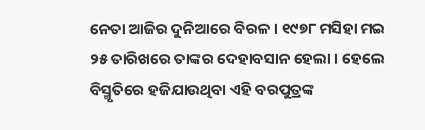ନେତା ଆଜିର ଦୁନିଆରେ ବିରଳ । ୧୯୭୮ ମସିହା ମଇ ୨୫ ତାରିଖରେ ତାଙ୍କର ଦେହାବସାନ ହେଲା । ହେଲେ ବିସ୍ମୃତିରେ ହଜିଯାଉଥିବା ଏହି ବରପୁତ୍ରଙ୍କ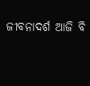ଜୀବନାଦର୍ଶ ଆଜି ବି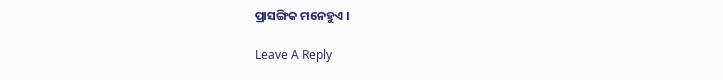ପ୍ରାସଙ୍ଗିକ ମନେହୁଏ ।

Leave A Reply